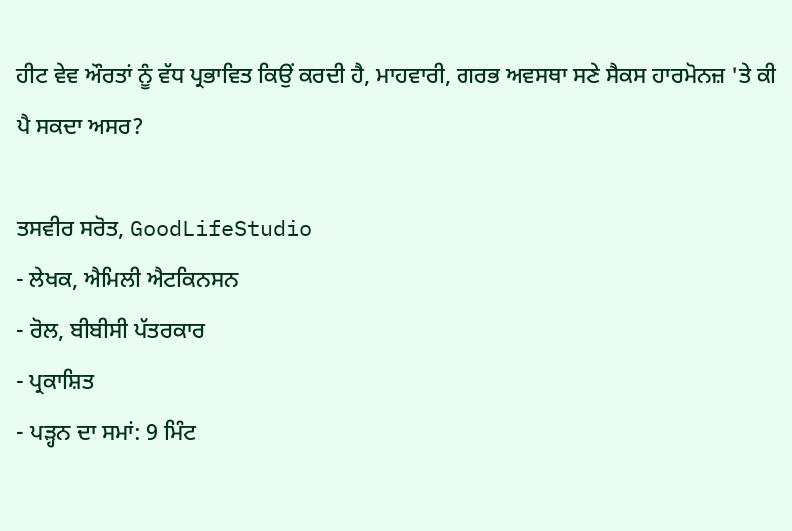ਹੀਟ ਵੇਵ ਔਰਤਾਂ ਨੂੰ ਵੱਧ ਪ੍ਰਭਾਵਿਤ ਕਿਉਂ ਕਰਦੀ ਹੈ, ਮਾਹਵਾਰੀ, ਗਰਭ ਅਵਸਥਾ ਸਣੇ ਸੈਕਸ ਹਾਰਮੋਨਜ਼ 'ਤੇ ਕੀ ਪੈ ਸਕਦਾ ਅਸਰ?

ਤਸਵੀਰ ਸਰੋਤ, GoodLifeStudio
- ਲੇਖਕ, ਐਮਿਲੀ ਐਟਕਿਨਸਨ
- ਰੋਲ, ਬੀਬੀਸੀ ਪੱਤਰਕਾਰ
- ਪ੍ਰਕਾਸ਼ਿਤ
- ਪੜ੍ਹਨ ਦਾ ਸਮਾਂ: 9 ਮਿੰਟ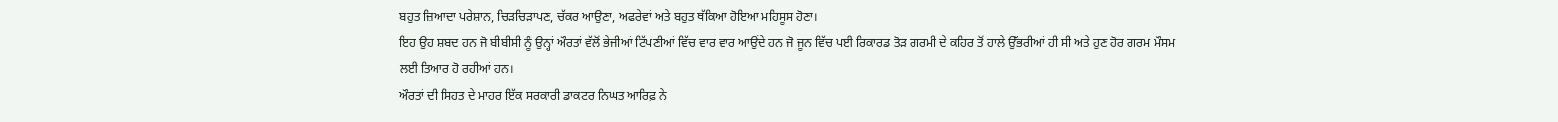ਬਹੁਤ ਜ਼ਿਆਦਾ ਪਰੇਸ਼ਾਨ, ਚਿੜਚਿੜਾਪਣ, ਚੱਕਰ ਆਉਣਾ, ਅਫਰੇਵਾਂ ਅਤੇ ਬਹੁਤ ਥੱਕਿਆ ਹੋਇਆ ਮਹਿਸੂਸ ਹੋਣਾ।
ਇਹ ਉਹ ਸ਼ਬਦ ਹਨ ਜੋ ਬੀਬੀਸੀ ਨੂੰ ਉਨ੍ਹਾਂ ਔਰਤਾਂ ਵੱਲੋਂ ਭੇਜੀਆਂ ਟਿੱਪਣੀਆਂ ਵਿੱਚ ਵਾਰ ਵਾਰ ਆਉਂਦੇ ਹਨ ਜੋ ਜੂਨ ਵਿੱਚ ਪਈ ਰਿਕਾਰਡ ਤੋੜ ਗਰਮੀ ਦੇ ਕਹਿਰ ਤੋਂ ਹਾਲੇ ਉੱਭਰੀਆਂ ਹੀ ਸੀ ਅਤੇ ਹੁਣ ਹੋਰ ਗਰਮ ਮੌਸਮ ਲਈ ਤਿਆਰ ਹੋ ਰਹੀਆਂ ਹਨ।
ਔਰਤਾਂ ਦੀ ਸਿਹਤ ਦੇ ਮਾਹਰ ਇੱਕ ਸਰਕਾਰੀ ਡਾਕਟਰ ਨਿਘਤ ਆਰਿਫ਼ ਨੇ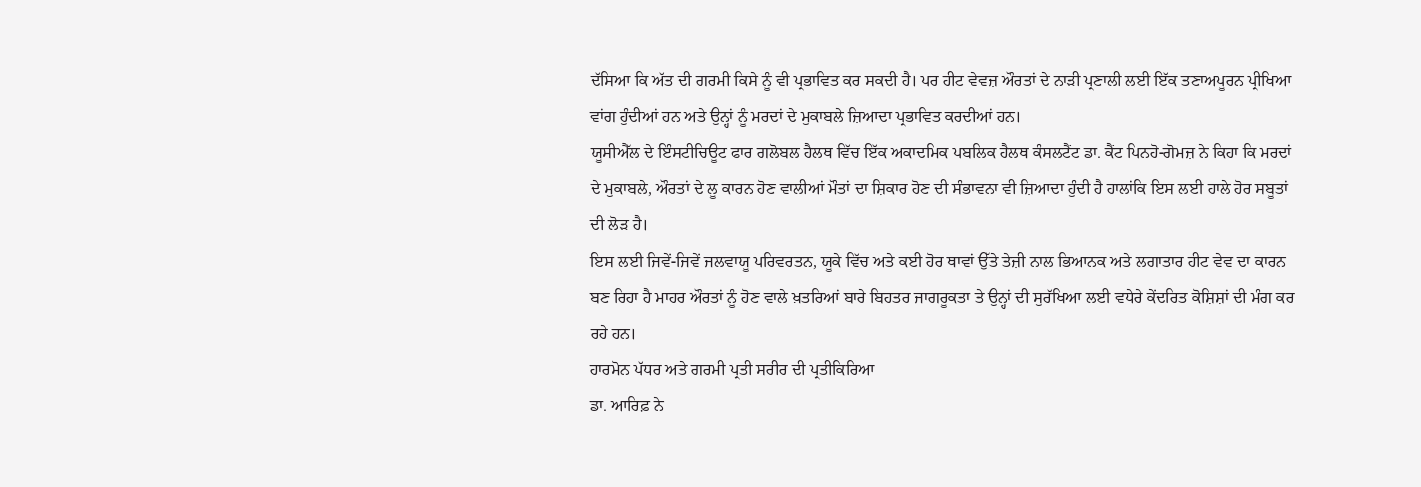ਦੱਸਿਆ ਕਿ ਅੱਤ ਦੀ ਗਰਮੀ ਕਿਸੇ ਨੂੰ ਵੀ ਪ੍ਰਭਾਵਿਤ ਕਰ ਸਕਦੀ ਹੈ। ਪਰ ਹੀਟ ਵੇਵਜ਼ ਔਰਤਾਂ ਦੇ ਨਾੜੀ ਪ੍ਰਣਾਲੀ ਲਈ ਇੱਕ ਤਣਾਅਪੂਰਨ ਪ੍ਰੀਖਿਆ ਵਾਂਗ ਹੁੰਦੀਆਂ ਹਨ ਅਤੇ ਉਨ੍ਹਾਂ ਨੂੰ ਮਰਦਾਂ ਦੇ ਮੁਕਾਬਲੇ ਜ਼ਿਆਦਾ ਪ੍ਰਭਾਵਿਤ ਕਰਦੀਆਂ ਹਨ।
ਯੂਸੀਐੱਲ ਦੇ ਇੰਸਟੀਚਿਊਟ ਫਾਰ ਗਲੋਬਲ ਹੈਲਥ ਵਿੱਚ ਇੱਕ ਅਕਾਦਮਿਕ ਪਬਲਿਕ ਹੈਲਥ ਕੰਸਲਟੈਂਟ ਡਾ. ਕੈਂਟ ਪਿਨਹੋ-ਗੋਮਜ਼ ਨੇ ਕਿਹਾ ਕਿ ਮਰਦਾਂ ਦੇ ਮੁਕਾਬਲੇ, ਔਰਤਾਂ ਦੇ ਲੂ ਕਾਰਨ ਹੋਣ ਵਾਲੀਆਂ ਮੌਤਾਂ ਦਾ ਸ਼ਿਕਾਰ ਹੋਣ ਦੀ ਸੰਭਾਵਨਾ ਵੀ ਜ਼ਿਆਦਾ ਹੁੰਦੀ ਹੈ ਹਾਲਾਂਕਿ ਇਸ ਲਈ ਹਾਲੇ ਹੋਰ ਸਬੂਤਾਂ ਦੀ ਲੋੜ ਹੈ।
ਇਸ ਲਈ ਜਿਵੇਂ-ਜਿਵੇਂ ਜਲਵਾਯੂ ਪਰਿਵਰਤਨ, ਯੂਕੇ ਵਿੱਚ ਅਤੇ ਕਈ ਹੋਰ ਥਾਵਾਂ ਉੱਤੇ ਤੇਜ਼ੀ ਨਾਲ ਭਿਆਨਕ ਅਤੇ ਲਗਾਤਾਰ ਹੀਟ ਵੇਵ ਦਾ ਕਾਰਨ ਬਣ ਰਿਹਾ ਹੈ ਮਾਹਰ ਔਰਤਾਂ ਨੂੰ ਹੋਣ ਵਾਲੇ ਖ਼ਤਰਿਆਂ ਬਾਰੇ ਬਿਹਤਰ ਜਾਗਰੂਕਤਾ ਤੇ ਉਨ੍ਹਾਂ ਦੀ ਸੁਰੱਖਿਆ ਲਈ ਵਧੇਰੇ ਕੇਂਦਰਿਤ ਕੋਸ਼ਿਸ਼ਾਂ ਦੀ ਮੰਗ ਕਰ ਰਹੇ ਹਨ।
ਹਾਰਮੋਨ ਪੱਧਰ ਅਤੇ ਗਰਮੀ ਪ੍ਰਤੀ ਸਰੀਰ ਦੀ ਪ੍ਰਤੀਕਿਰਿਆ
ਡਾ. ਆਰਿਫ਼ ਨੇ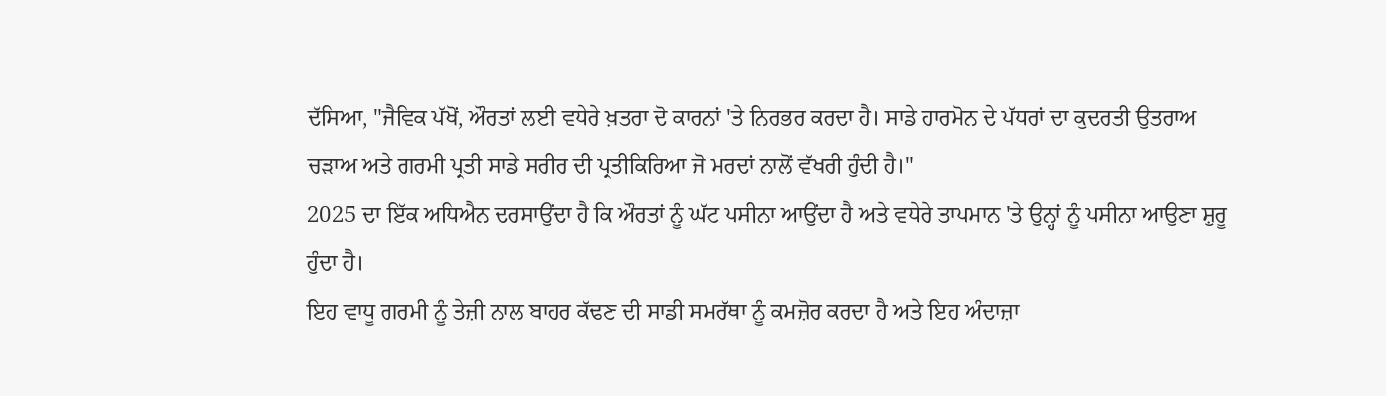ਦੱਸਿਆ, "ਜੈਵਿਕ ਪੱਖੋਂ, ਔਰਤਾਂ ਲਈ ਵਧੇਰੇ ਖ਼ਤਰਾ ਦੋ ਕਾਰਨਾਂ 'ਤੇ ਨਿਰਭਰ ਕਰਦਾ ਹੈ। ਸਾਡੇ ਹਾਰਮੋਨ ਦੇ ਪੱਧਰਾਂ ਦਾ ਕੁਦਰਤੀ ਉਤਰਾਅ ਚੜਾਅ ਅਤੇ ਗਰਮੀ ਪ੍ਰਤੀ ਸਾਡੇ ਸਰੀਰ ਦੀ ਪ੍ਰਤੀਕਿਰਿਆ ਜੋ ਮਰਦਾਂ ਨਾਲੋਂ ਵੱਖਰੀ ਹੁੰਦੀ ਹੈ।"
2025 ਦਾ ਇੱਕ ਅਧਿਐਨ ਦਰਸਾਉਂਦਾ ਹੈ ਕਿ ਔਰਤਾਂ ਨੂੰ ਘੱਟ ਪਸੀਨਾ ਆਉਂਦਾ ਹੈ ਅਤੇ ਵਧੇਰੇ ਤਾਪਮਾਨ 'ਤੇ ਉਨ੍ਹਾਂ ਨੂੰ ਪਸੀਨਾ ਆਉਣਾ ਸ਼ੁਰੂ ਹੁੰਦਾ ਹੈ।
ਇਹ ਵਾਧੂ ਗਰਮੀ ਨੂੰ ਤੇਜ਼ੀ ਨਾਲ ਬਾਹਰ ਕੱਢਣ ਦੀ ਸਾਡੀ ਸਮਰੱਥਾ ਨੂੰ ਕਮਜ਼ੋਰ ਕਰਦਾ ਹੈ ਅਤੇ ਇਹ ਅੰਦਾਜ਼ਾ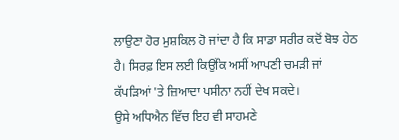ਲਾਉਣਾ ਹੋਰ ਮੁਸ਼ਕਿਲ ਹੋ ਜਾਂਦਾ ਹੈ ਕਿ ਸਾਡਾ ਸਰੀਰ ਕਦੋਂ ਬੋਝ ਹੇਠ ਹੈ। ਸਿਰਫ਼ ਇਸ ਲਈ ਕਿਉਂਕਿ ਅਸੀਂ ਆਪਣੀ ਚਮੜੀ ਜਾਂ ਕੱਪੜਿਆਂ 'ਤੇ ਜ਼ਿਆਦਾ ਪਸੀਨਾ ਨਹੀਂ ਦੇਖ ਸਕਦੇ।
ਉਸੇ ਅਧਿਐਨ ਵਿੱਚ ਇਹ ਵੀ ਸਾਹਮਣੇ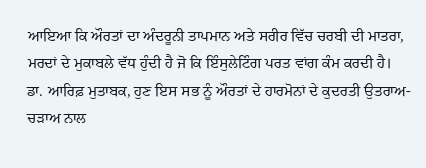ਆਇਆ ਕਿ ਔਰਤਾਂ ਦਾ ਅੰਦਰੂਨੀ ਤਾਪਮਾਨ ਅਤੇ ਸਰੀਰ ਵਿੱਚ ਚਰਬੀ ਦੀ ਮਾਤਰਾ, ਮਰਦਾਂ ਦੇ ਮੁਕਾਬਲੇ ਵੱਧ ਹੁੰਦੀ ਹੈ ਜੋ ਕਿ ਇੰਸੁਲੇਟਿੰਗ ਪਰਤ ਵਾਂਗ ਕੰਮ ਕਰਦੀ ਹੈ।
ਡਾ. ਆਰਿਫ਼ ਮੁਤਾਬਕ, ਹੁਣ ਇਸ ਸਭ ਨੂੰ ਔਰਤਾਂ ਦੇ ਹਾਰਮੋਨਾਂ ਦੇ ਕੁਦਰਤੀ ਉਤਰਾਅ-ਚੜਾਅ ਨਾਲ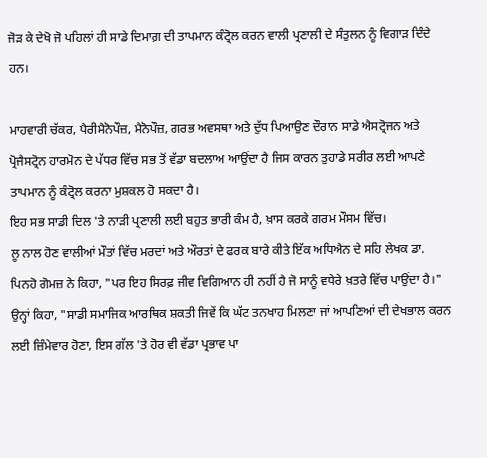ਜੋੜ ਕੇ ਦੇਖੋ ਜੋ ਪਹਿਲਾਂ ਹੀ ਸਾਡੇ ਦਿਮਾਗ਼ ਦੀ ਤਾਪਮਾਨ ਕੰਟ੍ਰੋਲ ਕਰਨ ਵਾਲੀ ਪ੍ਰਣਾਲੀ ਦੇ ਸੰਤੁਲਨ ਨੂੰ ਵਿਗਾੜ ਦਿੰਦੇ ਹਨ।

ਮਾਹਵਾਰੀ ਚੱਕਰ, ਪੈਰੀਮੈਨੋਪੌਜ਼, ਮੈਨੋਪੌਜ਼, ਗਰਭ ਅਵਸਥਾ ਅਤੇ ਦੁੱਧ ਪਿਆਉਣ ਦੌਰਾਨ ਸਾਡੇ ਐਸਟ੍ਰੋਜਨ ਅਤੇ ਪ੍ਰੋਜੈਸਟ੍ਰੋਨ ਹਾਰਮੋਨ ਦੇ ਪੱਧਰ ਵਿੱਚ ਸਭ ਤੋਂ ਵੱਡਾ ਬਦਲਾਅ ਆਉਂਦਾ ਹੈ ਜਿਸ ਕਾਰਨ ਤੁਹਾਡੇ ਸਰੀਰ ਲਈ ਆਪਣੇ ਤਾਪਮਾਨ ਨੂੰ ਕੰਟ੍ਰੋਲ ਕਰਨਾ ਮੁਸ਼ਕਲ ਹੋ ਸਕਦਾ ਹੈ।
ਇਹ ਸਭ ਸਾਡੀ ਦਿਲ 'ਤੇ ਨਾੜੀ ਪ੍ਰਣਾਲੀ ਲਈ ਬਹੁਤ ਭਾਰੀ ਕੰਮ ਹੈ, ਖ਼ਾਸ ਕਰਕੇ ਗਰਮ ਮੌਸਮ ਵਿੱਚ।
ਲੂ ਨਾਲ ਹੋਣ ਵਾਲੀਆਂ ਮੌਤਾਂ ਵਿੱਚ ਮਰਦਾਂ ਅਤੇ ਔਰਤਾਂ ਦੇ ਫਰਕ ਬਾਰੇ ਕੀਤੇ ਇੱਕ ਅਧਿਐਨ ਦੇ ਸਹਿ ਲੇਖਕ ਡਾ. ਪਿਨਹੋ ਗੋਮਜ਼ ਨੇ ਕਿਹਾ, "ਪਰ ਇਹ ਸਿਰਫ਼ ਜੀਵ ਵਿਗਿਆਨ ਹੀ ਨਹੀਂ ਹੈ ਜੋ ਸਾਨੂੰ ਵਧੇਰੇ ਖ਼ਤਰੇ ਵਿੱਚ ਪਾਉਂਦਾ ਹੈ।"
ਉਨ੍ਹਾਂ ਕਿਹਾ, "ਸਾਡੀ ਸਮਾਜਿਕ ਆਰਥਿਕ ਸ਼ਕਤੀ ਜਿਵੇਂ ਕਿ ਘੱਟ ਤਨਖਾਹ ਮਿਲਣਾ ਜਾਂ ਆਪਣਿਆਂ ਦੀ ਦੇਖਭਾਲ ਕਰਨ ਲਈ ਜ਼ਿੰਮੇਵਾਰ ਹੋਣਾ, ਇਸ ਗੱਲ 'ਤੇ ਹੋਰ ਵੀ ਵੱਡਾ ਪ੍ਰਭਾਵ ਪਾ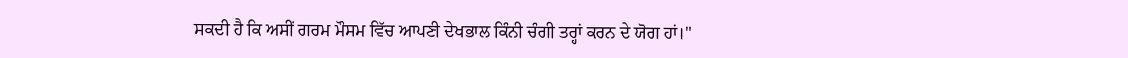ਸਕਦੀ ਹੈ ਕਿ ਅਸੀਂ ਗਰਮ ਮੌਸਮ ਵਿੱਚ ਆਪਣੀ ਦੇਖਭਾਲ ਕਿੰਨੀ ਚੰਗੀ ਤਰ੍ਹਾਂ ਕਰਨ ਦੇ ਯੋਗ ਹਾਂ।"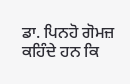ਡਾ. ਪਿਨਹੋ ਗੋਮਜ਼ ਕਹਿੰਦੇ ਹਨ ਕਿ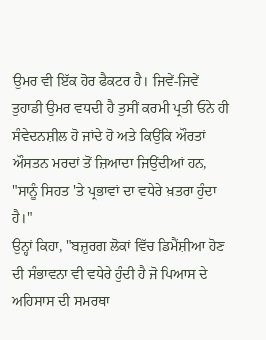ਉਮਰ ਵੀ ਇੱਕ ਹੋਰ ਫੈਕਟਰ ਹੈ। ਜਿਵੇਂ-ਜਿਵੇਂ ਤੁਹਾਡੀ ਉਮਰ ਵਧਦੀ ਹੈ ਤੁਸੀਂ ਕਰਮੀ ਪ੍ਰਤੀ ਓਨੇ ਹੀ ਸੰਵੇਦਨਸ਼ੀਲ ਹੋ ਜਾਂਦੇ ਹੋ ਅਤੇ ਕਿਉਂਕਿ ਔਰਤਾਂ ਔਸਤਨ ਮਰਦਾਂ ਤੋਂ ਜ਼ਿਆਦਾ ਜਿਉਂਦੀਆਂ ਹਨ, "ਸਾਨੂੰ ਸਿਹਤ 'ਤੇ ਪ੍ਰਭਾਵਾਂ ਦਾ ਵਧੇਰੇ ਖ਼ਤਰਾ ਹੁੰਦਾ ਹੈ।"
ਉਨ੍ਹਾਂ ਕਿਹਾ, "ਬਜ਼ੁਰਗ ਲੋਕਾਂ ਵਿੱਚ ਡਿਮੈਂਸ਼ੀਆ ਹੋਣ ਦੀ ਸੰਭਾਵਨਾ ਵੀ ਵਧੇਰੇ ਹੁੰਦੀ ਹੈ ਜੋ ਪਿਆਸ ਦੇ ਅਹਿਸਾਸ ਦੀ ਸਮਰਥਾ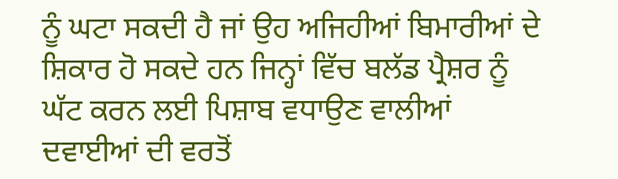ਨੂੰ ਘਟਾ ਸਕਦੀ ਹੈ ਜਾਂ ਉਹ ਅਜਿਹੀਆਂ ਬਿਮਾਰੀਆਂ ਦੇ ਸ਼ਿਕਾਰ ਹੋ ਸਕਦੇ ਹਨ ਜਿਨ੍ਹਾਂ ਵਿੱਚ ਬਲੱਡ ਪ੍ਰੈਸ਼ਰ ਨੂੰ ਘੱਟ ਕਰਨ ਲਈ ਪਿਸ਼ਾਬ ਵਧਾਉਣ ਵਾਲੀਆਂ ਦਵਾਈਆਂ ਦੀ ਵਰਤੋਂ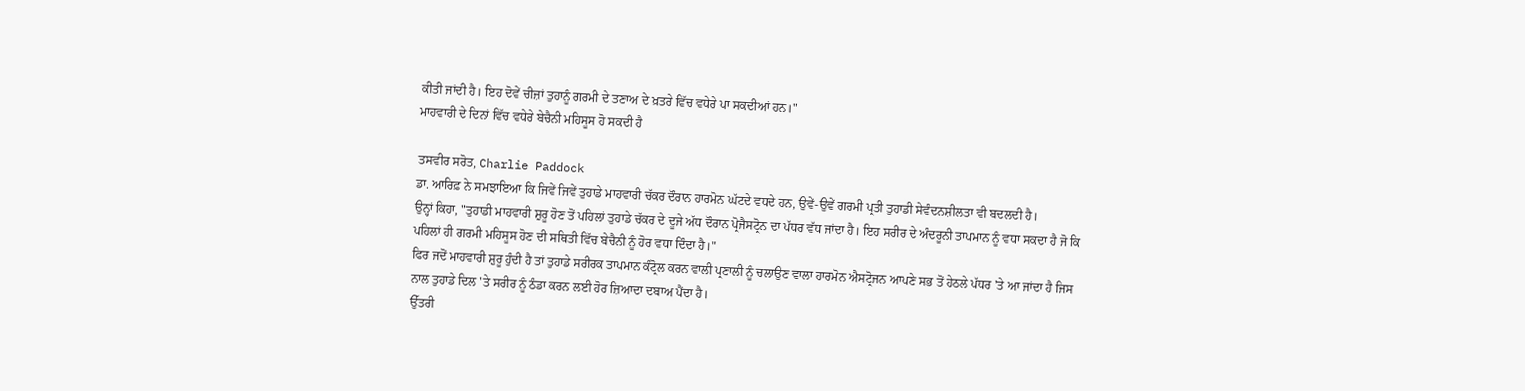ਕੀਤੀ ਜਾਂਦੀ ਹੈ। ਇਹ ਦੋਵੇਂ ਚੀਜ਼ਾਂ ਤੁਹਾਨੂੰ ਗਰਮੀ ਦੇ ਤਣਾਅ ਦੇ ਖ਼ਤਰੇ ਵਿੱਚ ਵਧੇਰੇ ਪਾ ਸਕਦੀਆਂ ਹਨ।"
ਮਾਹਵਾਰੀ ਦੇ ਦਿਨਾਂ ਵਿੱਚ ਵਧੇਰੇ ਬੇਚੈਨੀ ਮਹਿਸੂਸ ਹੋ ਸਕਦੀ ਹੈ

ਤਸਵੀਰ ਸਰੋਤ, Charlie Paddock
ਡਾ. ਆਰਿਫ਼ ਨੇ ਸਮਝਾਇਆ ਕਿ ਜਿਵੇਂ ਜਿਵੇਂ ਤੁਹਾਡੇ ਮਾਹਵਾਰੀ ਚੱਕਰ ਦੌਰਾਨ ਹਾਰਮੋਨ ਘੱਟਦੇ ਵਧਦੇ ਹਨ, ਉਵੇਂ-ਉਵੇਂ ਗਰਮੀ ਪ੍ਰਤੀ ਤੁਹਾਡੀ ਸੇਵੰਦਨਸ਼ੀਲਤਾ ਵੀ ਬਦਲਦੀ ਹੈ।
ਉਨ੍ਹਾਂ ਕਿਹਾ, "ਤੁਹਾਡੀ ਮਾਹਵਾਰੀ ਸ਼ੁਰੂ ਹੋਣ ਤੋਂ ਪਹਿਲਾਂ ਤੁਹਾਡੇ ਚੱਕਰ ਦੇ ਦੂਜੇ ਅੱਧ ਦੌਰਾਨ ਪ੍ਰੋਜੈਸਟ੍ਰੋਨ ਦਾ ਪੱਧਰ ਵੱਧ ਜਾਂਦਾ ਹੈ। ਇਹ ਸਰੀਰ ਦੇ ਅੰਦਰੂਨੀ ਤਾਪਮਾਨ ਨੂੰ ਵਧਾ ਸਕਦਾ ਹੈ ਜੋ ਕਿ ਪਹਿਲਾਂ ਹੀ ਗਰਮੀ ਮਹਿਸੂਸ ਹੋਣ ਦੀ ਸਥਿਤੀ ਵਿੱਚ ਬੇਚੈਨੀ ਨੂੰ ਹੋਰ ਵਧਾ ਦਿੰਦਾ ਹੈ।"
ਫਿਰ ਜਦੋਂ ਮਾਹਵਾਰੀ ਸ਼ੁਰੂ ਹੁੰਦੀ ਹੈ ਤਾਂ ਤੁਹਾਡੇ ਸਰੀਰਕ ਤਾਪਮਾਨ ਕੰਟ੍ਰੋਲ ਕਰਨ ਵਾਲੀ ਪ੍ਰਣਾਲੀ ਨੂੰ ਚਲਾਉਣ ਵਾਲਾ ਹਾਰਮੋਨ ਐਸਟ੍ਰੋਜਨ ਆਪਣੇ ਸਭ ਤੋਂ ਹੇਠਲੇ ਪੱਧਰ 'ਤੇ ਆ ਜਾਂਦਾ ਹੈ ਜਿਸ ਨਾਲ ਤੁਹਾਡੇ ਦਿਲ 'ਤੇ ਸਰੀਰ ਨੂੰ ਠੰਡਾ ਕਰਨ ਲਈ ਹੋਰ ਜ਼ਿਆਦਾ ਦਬਾਅ ਪੈਂਦਾ ਹੈ।
ਉੱਤਰੀ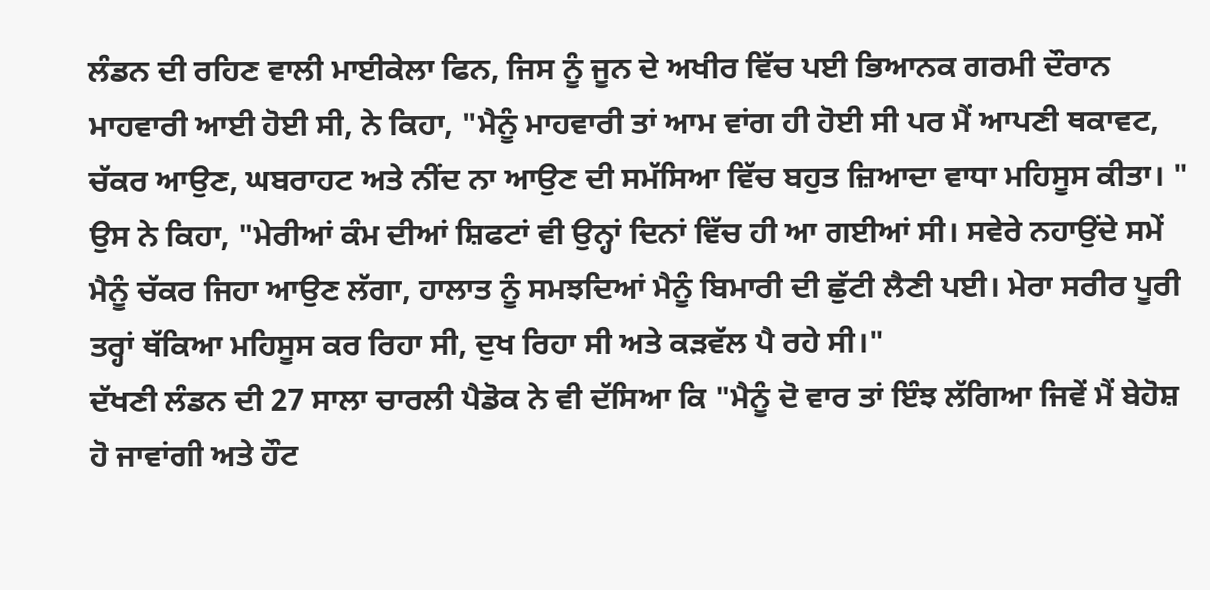ਲੰਡਨ ਦੀ ਰਹਿਣ ਵਾਲੀ ਮਾਈਕੇਲਾ ਫਿਨ, ਜਿਸ ਨੂੰ ਜੂਨ ਦੇ ਅਖੀਰ ਵਿੱਚ ਪਈ ਭਿਆਨਕ ਗਰਮੀ ਦੌਰਾਨ ਮਾਹਵਾਰੀ ਆਈ ਹੋਈ ਸੀ, ਨੇ ਕਿਹਾ, "ਮੈਨੂੰ ਮਾਹਵਾਰੀ ਤਾਂ ਆਮ ਵਾਂਗ ਹੀ ਹੋਈ ਸੀ ਪਰ ਮੈਂ ਆਪਣੀ ਥਕਾਵਟ, ਚੱਕਰ ਆਉਣ, ਘਬਰਾਹਟ ਅਤੇ ਨੀਂਦ ਨਾ ਆਉਣ ਦੀ ਸਮੱਸਿਆ ਵਿੱਚ ਬਹੁਤ ਜ਼ਿਆਦਾ ਵਾਧਾ ਮਹਿਸੂਸ ਕੀਤਾ। "
ਉਸ ਨੇ ਕਿਹਾ, "ਮੇਰੀਆਂ ਕੰਮ ਦੀਆਂ ਸ਼ਿਫਟਾਂ ਵੀ ਉਨ੍ਹਾਂ ਦਿਨਾਂ ਵਿੱਚ ਹੀ ਆ ਗਈਆਂ ਸੀ। ਸਵੇਰੇ ਨਹਾਉਂਦੇ ਸਮੇਂ ਮੈਨੂੰ ਚੱਕਰ ਜਿਹਾ ਆਉਣ ਲੱਗਾ, ਹਾਲਾਤ ਨੂੰ ਸਮਝਦਿਆਂ ਮੈਨੂੰ ਬਿਮਾਰੀ ਦੀ ਛੁੱਟੀ ਲੈਣੀ ਪਈ। ਮੇਰਾ ਸਰੀਰ ਪੂਰੀ ਤਰ੍ਹਾਂ ਥੱਕਿਆ ਮਹਿਸੂਸ ਕਰ ਰਿਹਾ ਸੀ, ਦੁਖ ਰਿਹਾ ਸੀ ਅਤੇ ਕੜਵੱਲ ਪੈ ਰਹੇ ਸੀ।"
ਦੱਖਣੀ ਲੰਡਨ ਦੀ 27 ਸਾਲਾ ਚਾਰਲੀ ਪੈਡੋਕ ਨੇ ਵੀ ਦੱਸਿਆ ਕਿ "ਮੈਨੂੰ ਦੋ ਵਾਰ ਤਾਂ ਇੰਝ ਲੱਗਿਆ ਜਿਵੇਂ ਮੈਂ ਬੇਹੋਸ਼ ਹੋ ਜਾਵਾਂਗੀ ਅਤੇ ਹੌਟ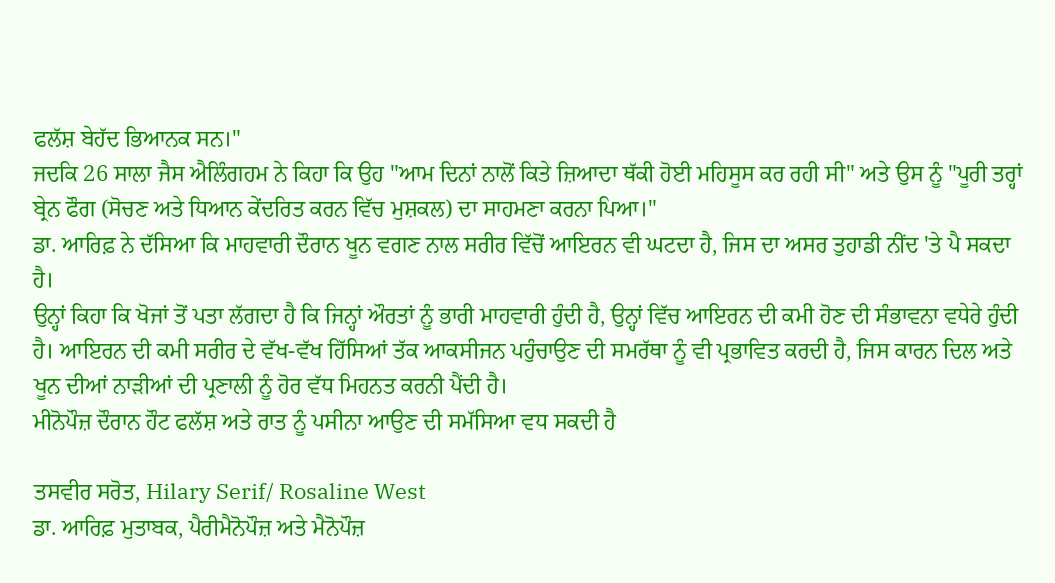ਫਲੱਸ਼ ਬੇਹੱਦ ਭਿਆਨਕ ਸਨ।"
ਜਦਕਿ 26 ਸਾਲਾ ਜੈਸ ਐਲਿੰਗਹਮ ਨੇ ਕਿਹਾ ਕਿ ਉਹ "ਆਮ ਦਿਨਾਂ ਨਾਲੋਂ ਕਿਤੇ ਜ਼ਿਆਦਾ ਥੱਕੀ ਹੋਈ ਮਹਿਸੂਸ ਕਰ ਰਹੀ ਸੀ" ਅਤੇ ਉਸ ਨੂੰ "ਪੂਰੀ ਤਰ੍ਹਾਂ ਬ੍ਰੇਨ ਫੌਗ (ਸੋਚਣ ਅਤੇ ਧਿਆਨ ਕੇਂਦਰਿਤ ਕਰਨ ਵਿੱਚ ਮੁਸ਼ਕਲ) ਦਾ ਸਾਹਮਣਾ ਕਰਨਾ ਪਿਆ।"
ਡਾ. ਆਰਿਫ਼ ਨੇ ਦੱਸਿਆ ਕਿ ਮਾਹਵਾਰੀ ਦੌਰਾਨ ਖੂਨ ਵਗਣ ਨਾਲ ਸਰੀਰ ਵਿੱਚੋਂ ਆਇਰਨ ਵੀ ਘਟਦਾ ਹੈ, ਜਿਸ ਦਾ ਅਸਰ ਤੁਹਾਡੀ ਨੀਂਦ 'ਤੇ ਪੈ ਸਕਦਾ ਹੈ।
ਉਨ੍ਹਾਂ ਕਿਹਾ ਕਿ ਖੋਜਾਂ ਤੋਂ ਪਤਾ ਲੱਗਦਾ ਹੈ ਕਿ ਜਿਨ੍ਹਾਂ ਔਰਤਾਂ ਨੂੰ ਭਾਰੀ ਮਾਹਵਾਰੀ ਹੁੰਦੀ ਹੈ, ਉਨ੍ਹਾਂ ਵਿੱਚ ਆਇਰਨ ਦੀ ਕਮੀ ਹੋਣ ਦੀ ਸੰਭਾਵਨਾ ਵਧੇਰੇ ਹੁੰਦੀ ਹੈ। ਆਇਰਨ ਦੀ ਕਮੀ ਸਰੀਰ ਦੇ ਵੱਖ-ਵੱਖ ਹਿੱਸਿਆਂ ਤੱਕ ਆਕਸੀਜਨ ਪਹੁੰਚਾਉਣ ਦੀ ਸਮਰੱਥਾ ਨੂੰ ਵੀ ਪ੍ਰਭਾਵਿਤ ਕਰਦੀ ਹੈ, ਜਿਸ ਕਾਰਨ ਦਿਲ ਅਤੇ ਖੂਨ ਦੀਆਂ ਨਾੜੀਆਂ ਦੀ ਪ੍ਰਣਾਲੀ ਨੂੰ ਹੋਰ ਵੱਧ ਮਿਹਨਤ ਕਰਨੀ ਪੈਂਦੀ ਹੈ।
ਮੀਨੋਪੌਜ਼ ਦੌਰਾਨ ਹੌਟ ਫਲੱਸ਼ ਅਤੇ ਰਾਤ ਨੂੰ ਪਸੀਨਾ ਆਉਣ ਦੀ ਸਮੱਸਿਆ ਵਧ ਸਕਦੀ ਹੈ

ਤਸਵੀਰ ਸਰੋਤ, Hilary Serif/ Rosaline West
ਡਾ. ਆਰਿਫ਼ ਮੁਤਾਬਕ, ਪੈਰੀਮੈਨੋਪੌਜ਼ ਅਤੇ ਮੈਨੋਪੌਜ਼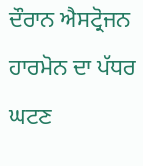ਦੌਰਾਨ ਐਸਟ੍ਰੋਜਨ ਹਾਰਮੋਨ ਦਾ ਪੱਧਰ ਘਟਣ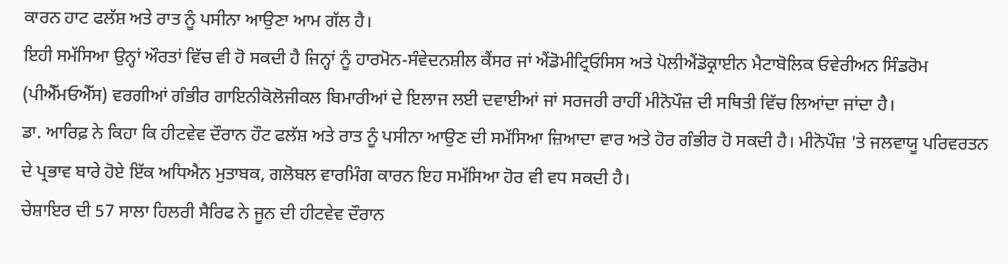ਕਾਰਨ ਹਾਟ ਫਲੱਸ਼ ਅਤੇ ਰਾਤ ਨੂੰ ਪਸੀਨਾ ਆਉਣਾ ਆਮ ਗੱਲ ਹੈ।
ਇਹੀ ਸਮੱਸਿਆ ਉਨ੍ਹਾਂ ਔਰਤਾਂ ਵਿੱਚ ਵੀ ਹੋ ਸਕਦੀ ਹੈ ਜਿਨ੍ਹਾਂ ਨੂੰ ਹਾਰਮੋਨ-ਸੰਵੇਦਨਸ਼ੀਲ ਕੈਂਸਰ ਜਾਂ ਐਂਡੋਮੀਟ੍ਰਿਓਸਿਸ ਅਤੇ ਪੋਲੀਐਂਡੋਕ੍ਰਾਈਨ ਮੈਟਾਬੋਲਿਕ ਓਵੇਰੀਅਨ ਸਿੰਡਰੋਮ (ਪੀਐੱਮਓਐੱਸ) ਵਰਗੀਆਂ ਗੰਭੀਰ ਗਾਇਨੀਕੋਲੋਜੀਕਲ ਬਿਮਾਰੀਆਂ ਦੇ ਇਲਾਜ ਲਈ ਦਵਾਈਆਂ ਜਾਂ ਸਰਜਰੀ ਰਾਹੀਂ ਮੀਨੋਪੌਜ਼ ਦੀ ਸਥਿਤੀ ਵਿੱਚ ਲਿਆਂਦਾ ਜਾਂਦਾ ਹੈ।
ਡਾ. ਆਰਿਫ਼ ਨੇ ਕਿਹਾ ਕਿ ਹੀਟਵੇਵ ਦੌਰਾਨ ਹੌਟ ਫਲੱਸ਼ ਅਤੇ ਰਾਤ ਨੂੰ ਪਸੀਨਾ ਆਉਣ ਦੀ ਸਮੱਸਿਆ ਜ਼ਿਆਦਾ ਵਾਰ ਅਤੇ ਹੋਰ ਗੰਭੀਰ ਹੋ ਸਕਦੀ ਹੈ। ਮੀਨੋਪੌਜ਼ 'ਤੇ ਜਲਵਾਯੂ ਪਰਿਵਰਤਨ ਦੇ ਪ੍ਰਭਾਵ ਬਾਰੇ ਹੋਏ ਇੱਕ ਅਧਿਐਨ ਮੁਤਾਬਕ, ਗਲੋਬਲ ਵਾਰਮਿੰਗ ਕਾਰਨ ਇਹ ਸਮੱਸਿਆ ਹੋਰ ਵੀ ਵਧ ਸਕਦੀ ਹੈ।
ਚੇਸ਼ਾਇਰ ਦੀ 57 ਸਾਲਾ ਹਿਲਰੀ ਸੈਰਿਫ ਨੇ ਜੂਨ ਦੀ ਹੀਟਵੇਵ ਦੌਰਾਨ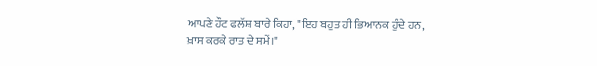ਆਪਣੇ ਹੌਟ ਫਲੱਸ਼ ਬਾਰੇ ਕਿਹਾ, "ਇਹ ਬਹੁਤ ਹੀ ਭਿਆਨਕ ਹੁੰਦੇ ਹਨ, ਖ਼ਾਸ ਕਰਕੇ ਰਾਤ ਦੇ ਸਮੇਂ।"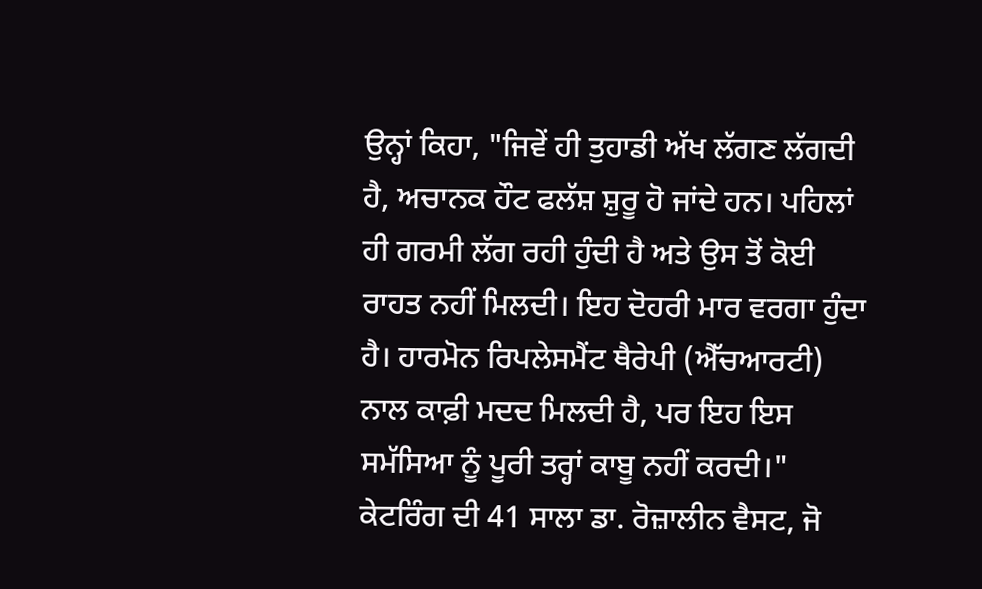ਉਨ੍ਹਾਂ ਕਿਹਾ, "ਜਿਵੇਂ ਹੀ ਤੁਹਾਡੀ ਅੱਖ ਲੱਗਣ ਲੱਗਦੀ ਹੈ, ਅਚਾਨਕ ਹੌਟ ਫਲੱਸ਼ ਸ਼ੁਰੂ ਹੋ ਜਾਂਦੇ ਹਨ। ਪਹਿਲਾਂ ਹੀ ਗਰਮੀ ਲੱਗ ਰਹੀ ਹੁੰਦੀ ਹੈ ਅਤੇ ਉਸ ਤੋਂ ਕੋਈ ਰਾਹਤ ਨਹੀਂ ਮਿਲਦੀ। ਇਹ ਦੋਹਰੀ ਮਾਰ ਵਰਗਾ ਹੁੰਦਾ ਹੈ। ਹਾਰਮੋਨ ਰਿਪਲੇਸਮੈਂਟ ਥੈਰੇਪੀ (ਐੱਚਆਰਟੀ) ਨਾਲ ਕਾਫ਼ੀ ਮਦਦ ਮਿਲਦੀ ਹੈ, ਪਰ ਇਹ ਇਸ ਸਮੱਸਿਆ ਨੂੰ ਪੂਰੀ ਤਰ੍ਹਾਂ ਕਾਬੂ ਨਹੀਂ ਕਰਦੀ।"
ਕੇਟਰਿੰਗ ਦੀ 41 ਸਾਲਾ ਡਾ. ਰੋਜ਼ਾਲੀਨ ਵੈਸਟ, ਜੋ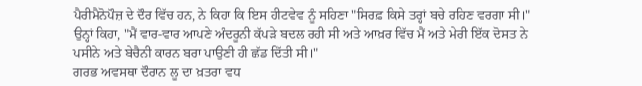ਪੈਰੀਮੈਨੋਪੌਜ਼ ਦੇ ਦੌਰ ਵਿੱਚ ਹਨ, ਨੇ ਕਿਹਾ ਕਿ ਇਸ ਹੀਟਵੇਵ ਨੂੰ ਸਹਿਣਾ "ਸਿਰਫ਼ ਕਿਸੇ ਤਰ੍ਹਾਂ ਬਚੇ ਰਹਿਣ ਵਰਗਾ ਸੀ।"
ਉਨ੍ਹਾਂ ਕਿਹਾ, "ਮੈਂ ਵਾਰ-ਵਾਰ ਆਪਣੇ ਅੰਦਰੂਨੀ ਕੱਪੜੇ ਬਦਲ ਰਹੀ ਸੀ ਅਤੇ ਆਖ਼ਰ ਵਿੱਚ ਮੈਂ ਅਤੇ ਮੇਰੀ ਇੱਕ ਦੋਸਤ ਨੇ ਪਸੀਨੇ ਅਤੇ ਬੇਚੈਨੀ ਕਾਰਨ ਬਰਾ ਪਾਉਣੀ ਹੀ ਛੱਡ ਦਿੱਤੀ ਸੀ।"
ਗਰਭ ਅਵਸਥਾ ਦੌਰਾਨ ਲੂ ਦਾ ਖ਼ਤਰਾ ਵਧ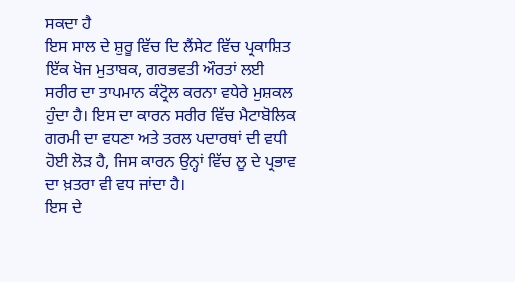ਸਕਦਾ ਹੈ
ਇਸ ਸਾਲ ਦੇ ਸ਼ੁਰੂ ਵਿੱਚ ਦਿ ਲੈਂਸੇਟ ਵਿੱਚ ਪ੍ਰਕਾਸ਼ਿਤ ਇੱਕ ਖੋਜ ਮੁਤਾਬਕ, ਗਰਭਵਤੀ ਔਰਤਾਂ ਲਈ ਸਰੀਰ ਦਾ ਤਾਪਮਾਨ ਕੰਟ੍ਰੋਲ ਕਰਨਾ ਵਧੇਰੇ ਮੁਸ਼ਕਲ ਹੁੰਦਾ ਹੈ। ਇਸ ਦਾ ਕਾਰਨ ਸਰੀਰ ਵਿੱਚ ਮੈਟਾਬੋਲਿਕ ਗਰਮੀ ਦਾ ਵਧਣਾ ਅਤੇ ਤਰਲ ਪਦਾਰਥਾਂ ਦੀ ਵਧੀ ਹੋਈ ਲੋੜ ਹੈ, ਜਿਸ ਕਾਰਨ ਉਨ੍ਹਾਂ ਵਿੱਚ ਲੂ ਦੇ ਪ੍ਰਭਾਵ ਦਾ ਖ਼ਤਰਾ ਵੀ ਵਧ ਜਾਂਦਾ ਹੈ।
ਇਸ ਦੇ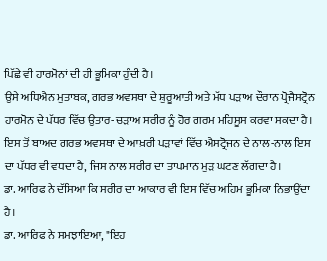ਪਿੱਛੇ ਵੀ ਹਾਰਮੋਨਾਂ ਦੀ ਹੀ ਭੂਮਿਕਾ ਹੁੰਦੀ ਹੈ।
ਉਸੇ ਅਧਿਐਨ ਮੁਤਾਬਕ, ਗਰਭ ਅਵਸਥਾ ਦੇ ਸ਼ੁਰੂਆਤੀ ਅਤੇ ਮੱਧ ਪੜਾਅ ਦੌਰਾਨ ਪ੍ਰੋਜੈਸਟ੍ਰੋਨ ਹਾਰਮੋਨ ਦੇ ਪੱਧਰ ਵਿੱਚ ਉਤਾਰ-ਚੜਾਅ ਸਰੀਰ ਨੂੰ ਹੋਰ ਗਰਮ ਮਹਿਸੂਸ ਕਰਵਾ ਸਕਦਾ ਹੈ।
ਇਸ ਤੋਂ ਬਾਅਦ ਗਰਭ ਅਵਸਥਾ ਦੇ ਆਖ਼ਰੀ ਪੜਾਵਾਂ ਵਿੱਚ ਐਸਟ੍ਰੋਜਨ ਦੇ ਨਾਲ-ਨਾਲ ਇਸ ਦਾ ਪੱਧਰ ਵੀ ਵਧਦਾ ਹੈ, ਜਿਸ ਨਾਲ ਸਰੀਰ ਦਾ ਤਾਪਮਾਨ ਮੁੜ ਘਟਣ ਲੱਗਦਾ ਹੈ।
ਡਾ. ਆਰਿਫ ਨੇ ਦੱਸਿਆ ਕਿ ਸਰੀਰ ਦਾ ਆਕਾਰ ਵੀ ਇਸ ਵਿੱਚ ਅਹਿਮ ਭੂਮਿਕਾ ਨਿਭਾਉਂਦਾ ਹੈ।
ਡਾ. ਆਰਿਫ ਨੇ ਸਮਝਾਇਆ, "ਇਹ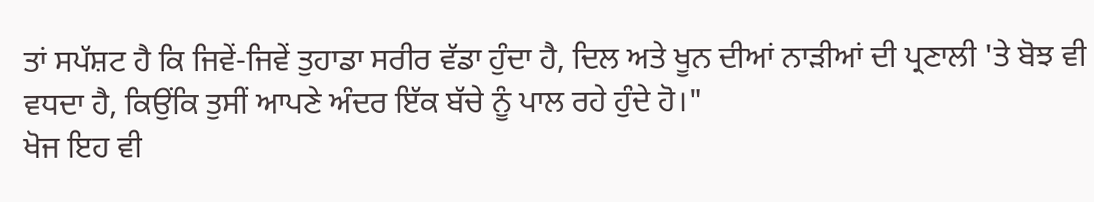ਤਾਂ ਸਪੱਸ਼ਟ ਹੈ ਕਿ ਜਿਵੇਂ-ਜਿਵੇਂ ਤੁਹਾਡਾ ਸਰੀਰ ਵੱਡਾ ਹੁੰਦਾ ਹੈ, ਦਿਲ ਅਤੇ ਖੂਨ ਦੀਆਂ ਨਾੜੀਆਂ ਦੀ ਪ੍ਰਣਾਲੀ 'ਤੇ ਬੋਝ ਵੀ ਵਧਦਾ ਹੈ, ਕਿਉਂਕਿ ਤੁਸੀਂ ਆਪਣੇ ਅੰਦਰ ਇੱਕ ਬੱਚੇ ਨੂੰ ਪਾਲ ਰਹੇ ਹੁੰਦੇ ਹੋ।"
ਖੋਜ ਇਹ ਵੀ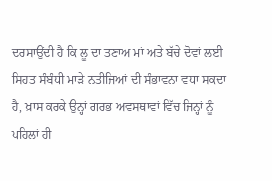ਦਰਸਾਉਂਦੀ ਹੈ ਕਿ ਲੂ ਦਾ ਤਣਾਅ ਮਾਂ ਅਤੇ ਬੱਚੇ ਦੋਵਾਂ ਲਈ ਸਿਹਤ ਸੰਬੰਧੀ ਮਾੜੇ ਨਤੀਜਿਆਂ ਦੀ ਸੰਭਾਵਨਾ ਵਧਾ ਸਕਦਾ ਹੈ, ਖ਼ਾਸ ਕਰਕੇ ਉਨ੍ਹਾਂ ਗਰਭ ਅਵਸਥਾਵਾਂ ਵਿੱਚ ਜਿਨ੍ਹਾਂ ਨੂੰ ਪਹਿਲਾਂ ਹੀ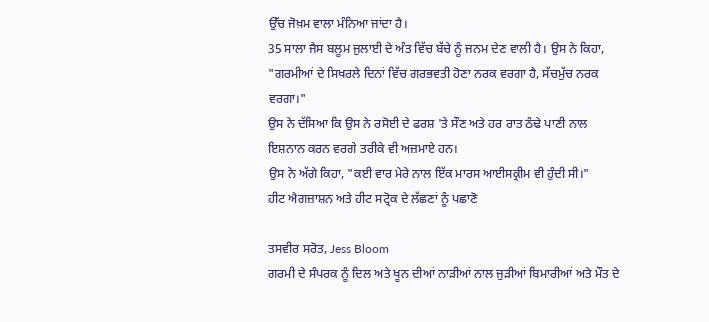ਉੱਚ ਜੋਖ਼ਮ ਵਾਲਾ ਮੰਨਿਆ ਜਾਂਦਾ ਹੈ।
35 ਸਾਲਾ ਜੈਸ ਬਲੂਮ ਜੁਲਾਈ ਦੇ ਅੰਤ ਵਿੱਚ ਬੱਚੇ ਨੂੰ ਜਨਮ ਦੇਣ ਵਾਲੀ ਹੈ। ਉਸ ਨੇ ਕਿਹਾ, "ਗਰਮੀਆਂ ਦੇ ਸਿਖਰਲੇ ਦਿਨਾਂ ਵਿੱਚ ਗਰਭਵਤੀ ਹੋਣਾ ਨਰਕ ਵਰਗਾ ਹੈ, ਸੱਚਮੁੱਚ ਨਰਕ ਵਰਗਾ।"
ਉਸ ਨੇ ਦੱਸਿਆ ਕਿ ਉਸ ਨੇ ਰਸੋਈ ਦੇ ਫਰਸ਼ 'ਤੇ ਸੌਣ ਅਤੇ ਹਰ ਰਾਤ ਠੰਢੇ ਪਾਣੀ ਨਾਲ ਇਸ਼ਨਾਨ ਕਰਨ ਵਰਗੇ ਤਰੀਕੇ ਵੀ ਅਜ਼ਮਾਏ ਹਨ।
ਉਸ ਨੇ ਅੱਗੇ ਕਿਹਾ, "ਕਈ ਵਾਰ ਮੇਰੇ ਨਾਲ ਇੱਕ ਮਾਰਸ ਆਈਸਕ੍ਰੀਮ ਵੀ ਹੁੰਦੀ ਸੀ।"
ਹੀਟ ਐਗਜ਼ਾਸ਼ਨ ਅਤੇ ਹੀਟ ਸਟ੍ਰੋਕ ਦੇ ਲੱਛਣਾਂ ਨੂੰ ਪਛਾਣੋ

ਤਸਵੀਰ ਸਰੋਤ, Jess Bloom
ਗਰਮੀ ਦੇ ਸੰਪਰਕ ਨੂੰ ਦਿਲ ਅਤੇ ਖੂਨ ਦੀਆਂ ਨਾੜੀਆਂ ਨਾਲ ਜੁੜੀਆਂ ਬਿਮਾਰੀਆਂ ਅਤੇ ਮੌਤ ਦੇ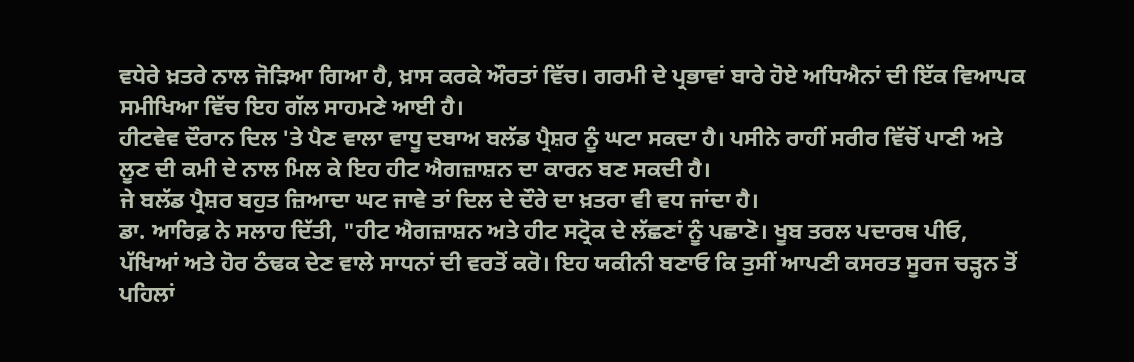ਵਧੇਰੇ ਖ਼ਤਰੇ ਨਾਲ ਜੋੜਿਆ ਗਿਆ ਹੈ, ਖ਼ਾਸ ਕਰਕੇ ਔਰਤਾਂ ਵਿੱਚ। ਗਰਮੀ ਦੇ ਪ੍ਰਭਾਵਾਂ ਬਾਰੇ ਹੋਏ ਅਧਿਐਨਾਂ ਦੀ ਇੱਕ ਵਿਆਪਕ ਸਮੀਖਿਆ ਵਿੱਚ ਇਹ ਗੱਲ ਸਾਹਮਣੇ ਆਈ ਹੈ।
ਹੀਟਵੇਵ ਦੌਰਾਨ ਦਿਲ 'ਤੇ ਪੈਣ ਵਾਲਾ ਵਾਧੂ ਦਬਾਅ ਬਲੱਡ ਪ੍ਰੈਸ਼ਰ ਨੂੰ ਘਟਾ ਸਕਦਾ ਹੈ। ਪਸੀਨੇ ਰਾਹੀਂ ਸਰੀਰ ਵਿੱਚੋਂ ਪਾਣੀ ਅਤੇ ਲੂਣ ਦੀ ਕਮੀ ਦੇ ਨਾਲ ਮਿਲ ਕੇ ਇਹ ਹੀਟ ਐਗਜ਼ਾਸ਼ਨ ਦਾ ਕਾਰਨ ਬਣ ਸਕਦੀ ਹੈ।
ਜੇ ਬਲੱਡ ਪ੍ਰੈਸ਼ਰ ਬਹੁਤ ਜ਼ਿਆਦਾ ਘਟ ਜਾਵੇ ਤਾਂ ਦਿਲ ਦੇ ਦੌਰੇ ਦਾ ਖ਼ਤਰਾ ਵੀ ਵਧ ਜਾਂਦਾ ਹੈ।
ਡਾ. ਆਰਿਫ਼ ਨੇ ਸਲਾਹ ਦਿੱਤੀ, "ਹੀਟ ਐਗਜ਼ਾਸ਼ਨ ਅਤੇ ਹੀਟ ਸਟ੍ਰੋਕ ਦੇ ਲੱਛਣਾਂ ਨੂੰ ਪਛਾਣੋ। ਖੂਬ ਤਰਲ ਪਦਾਰਥ ਪੀਓ, ਪੱਖਿਆਂ ਅਤੇ ਹੋਰ ਠੰਢਕ ਦੇਣ ਵਾਲੇ ਸਾਧਨਾਂ ਦੀ ਵਰਤੋਂ ਕਰੋ। ਇਹ ਯਕੀਨੀ ਬਣਾਓ ਕਿ ਤੁਸੀਂ ਆਪਣੀ ਕਸਰਤ ਸੂਰਜ ਚੜ੍ਹਨ ਤੋਂ ਪਹਿਲਾਂ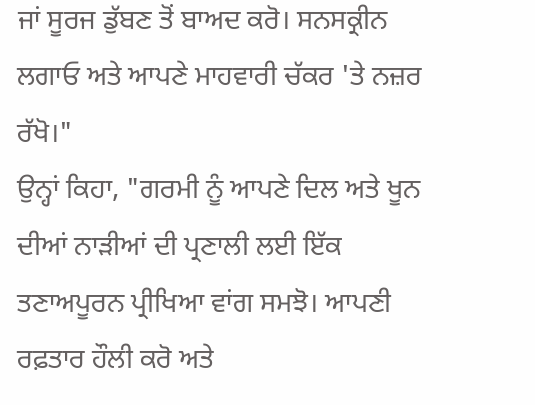ਜਾਂ ਸੂਰਜ ਡੁੱਬਣ ਤੋਂ ਬਾਅਦ ਕਰੋ। ਸਨਸਕ੍ਰੀਨ ਲਗਾਓ ਅਤੇ ਆਪਣੇ ਮਾਹਵਾਰੀ ਚੱਕਰ 'ਤੇ ਨਜ਼ਰ ਰੱਖੋ।"
ਉਨ੍ਹਾਂ ਕਿਹਾ, "ਗਰਮੀ ਨੂੰ ਆਪਣੇ ਦਿਲ ਅਤੇ ਖੂਨ ਦੀਆਂ ਨਾੜੀਆਂ ਦੀ ਪ੍ਰਣਾਲੀ ਲਈ ਇੱਕ ਤਣਾਅਪੂਰਨ ਪ੍ਰੀਖਿਆ ਵਾਂਗ ਸਮਝੋ। ਆਪਣੀ ਰਫ਼ਤਾਰ ਹੌਲੀ ਕਰੋ ਅਤੇ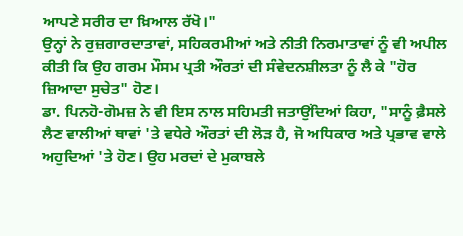ਆਪਣੇ ਸਰੀਰ ਦਾ ਖ਼ਿਆਲ ਰੱਖੋ।"
ਉਨ੍ਹਾਂ ਨੇ ਰੁਜ਼ਗਾਰਦਾਤਾਵਾਂ, ਸਹਿਕਰਮੀਆਂ ਅਤੇ ਨੀਤੀ ਨਿਰਮਾਤਾਵਾਂ ਨੂੰ ਵੀ ਅਪੀਲ ਕੀਤੀ ਕਿ ਉਹ ਗਰਮ ਮੌਸਮ ਪ੍ਰਤੀ ਔਰਤਾਂ ਦੀ ਸੰਵੇਦਨਸ਼ੀਲਤਾ ਨੂੰ ਲੈ ਕੇ "ਹੋਰ ਜ਼ਿਆਦਾ ਸੁਚੇਤ" ਹੋਣ।
ਡਾ. ਪਿਨਹੋ-ਗੋਮਜ਼ ਨੇ ਵੀ ਇਸ ਨਾਲ ਸਹਿਮਤੀ ਜਤਾਉਂਦਿਆਂ ਕਿਹਾ, "ਸਾਨੂੰ ਫ਼ੈਸਲੇ ਲੈਣ ਵਾਲੀਆਂ ਥਾਵਾਂ 'ਤੇ ਵਧੇਰੇ ਔਰਤਾਂ ਦੀ ਲੋੜ ਹੈ, ਜੋ ਅਧਿਕਾਰ ਅਤੇ ਪ੍ਰਭਾਵ ਵਾਲੇ ਅਹੁਦਿਆਂ 'ਤੇ ਹੋਣ। ਉਹ ਮਰਦਾਂ ਦੇ ਮੁਕਾਬਲੇ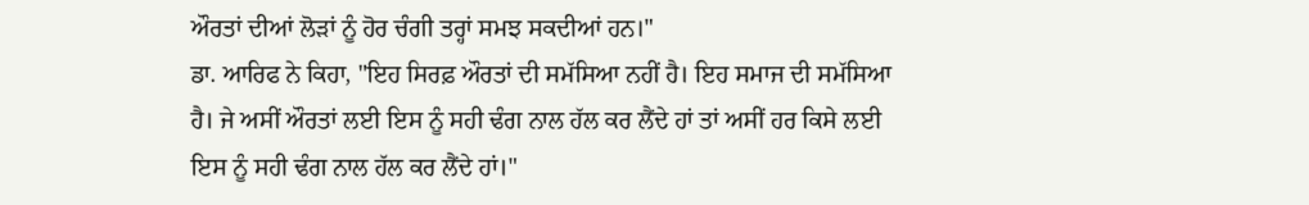ਔਰਤਾਂ ਦੀਆਂ ਲੋੜਾਂ ਨੂੰ ਹੋਰ ਚੰਗੀ ਤਰ੍ਹਾਂ ਸਮਝ ਸਕਦੀਆਂ ਹਨ।"
ਡਾ. ਆਰਿਫ ਨੇ ਕਿਹਾ, "ਇਹ ਸਿਰਫ਼ ਔਰਤਾਂ ਦੀ ਸਮੱਸਿਆ ਨਹੀਂ ਹੈ। ਇਹ ਸਮਾਜ ਦੀ ਸਮੱਸਿਆ ਹੈ। ਜੇ ਅਸੀਂ ਔਰਤਾਂ ਲਈ ਇਸ ਨੂੰ ਸਹੀ ਢੰਗ ਨਾਲ ਹੱਲ ਕਰ ਲੈਂਦੇ ਹਾਂ ਤਾਂ ਅਸੀਂ ਹਰ ਕਿਸੇ ਲਈ ਇਸ ਨੂੰ ਸਹੀ ਢੰਗ ਨਾਲ ਹੱਲ ਕਰ ਲੈਂਦੇ ਹਾਂ।"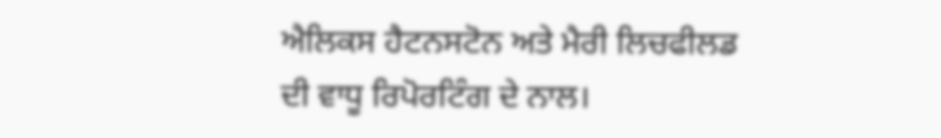ਐਲਿਕਸ ਹੈਟਨਸਟੋਨ ਅਤੇ ਮੈਰੀ ਲਿਚਫੀਲਡ ਦੀ ਵਾਧੂ ਰਿਪੋਰਟਿੰਗ ਦੇ ਨਾਲ।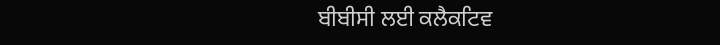ਬੀਬੀਸੀ ਲਈ ਕਲੈਕਟਿਵ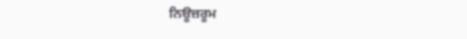ਨਿਊਜ਼ਰੂਮ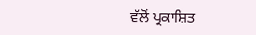ਵੱਲੋਂ ਪ੍ਰਕਾਸ਼ਿਤ